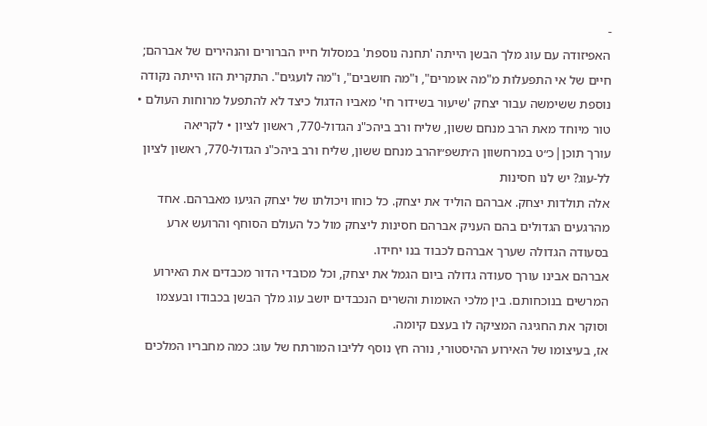-
האפיזודה עם עוג מלך הבשן הייתה 'תחנה נוספת' במסלול חייו הברורים והנהירים של אברהם; חיים של אי התפעלות מ"מה אומרים", ו"מה חושבים", ו"מה לועגים". התקרית הזו הייתה נקודה נוספת ששימשה עבור יצחק 'שיעור בשידור חי' מאביו הדגול כיצד לא להתפעל מרוחות העולם • טור מיוחד מאת הרב מנחם ששון, שליח ורב ביהכ"נ הגדול-770, ראשון לציון • לקריאה
עורך תוכן|כ״ט במרחשוון ה׳תשפ״והרב מנחם ששון, שליח ורב ביהכ"נ הגדול-770, ראשון לציון
לל-עוג? יש לנו חסינות
אלה תולדות יצחק. אברהם הוליד את יצחק. כל כוחו ויכולתו של יצחק הגיעו מאברהם. אחד מהרגעים הגדולים בהם העניק אברהם חסינות ליצחק מול כל העולם הסוחף והרועש ארע בסעודה הגדולה שערך אברהם לכבוד בנו יחידו.
אברהם אבינו עורך סעודה גדולה ביום הגמל את יצחק, וכל מכובדי הדור מכבדים את האירוע המרשים בנוכחותם. בין מלכי האומות והשרים הנכבדים יושב עוג מלך הבשן בכבודו ובעצמו וסוקר את החגיגה המציקה לו בעצם קיומה.
אז, בעיצומו של האירוע ההיסטורי, נורה חץ נוסף לליבו המורתח של עוג: כמה מחבריו המלכים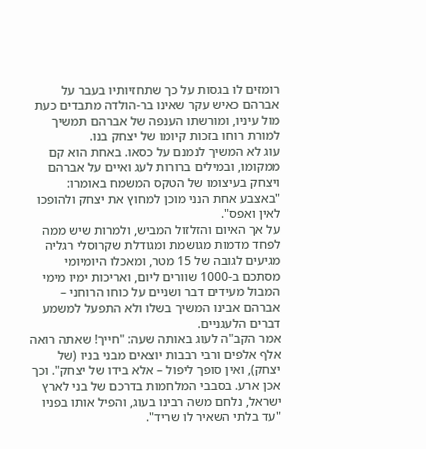רומזים לו בגסות על כך שתחזיותיו בעבר על אברהם כאיש עקר שאינו בר-הולדה מתבדים כעת מול עיניו, ומורשתו הענפה של אברהם תמשיך למורת רוחו בזכות קיומו של יצחק בנו.
עוג לא המשיך לנמנם על כסאו. באחת הוא קם ממקומו, ובמילים ברורות לעג ואיים על אברהם ויצחק בעיצומו של הטקס המשמח באומרו: "באצבע אחת הנני מוכן למחוץ את יצחק ולהופכו לאין ואפס".
על אך האיום והזלזול המביש, ולמרות שיש ממה לפחד מדמות מגושמת ומגודלת שקרוסלי רגליה מגיעים לגובה של 15 מטר, ומאכלו היומיומי מסתכם ב-1000 שוורים ליום, ואריכות ימיו מימי המבול מעידים דבר ושניים על כוחו הרוחני – אברהם אבינו המשיך בשלו ולא התפעל למשמע דברים הלעגניים.
אמר הקב"ה לעוג באותה שעה: "חייך! שאתה רואה אלף אלפים ורבי רבבות יוצאים מבני בניו (של יצחק), ואין סופך ליפול – אלא בידו של יצחק". וכך אכן ארע. בסבבי המלחמות בדרכם של בני לארץ ישראל, נלחם משה רבינו בעוג, והפיל אותו בפניו "עד בלתי השאיר לו שריד".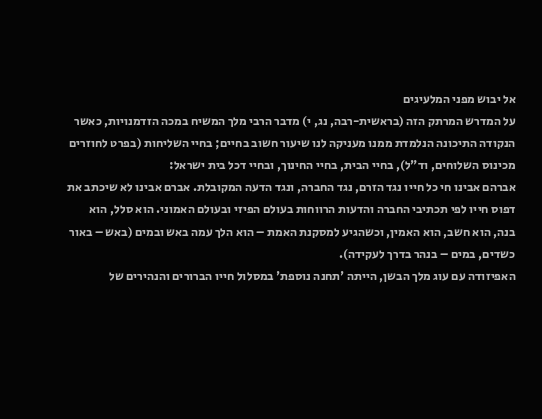אל יבוש מפני המלעיגים
על המדרש המרתק הזה (בראשית-רבה, נג, י) מדבר הרבי מלך המשיח במכה הזדמנויות, כאשר הנקודה התיכונה הנלמדת ממנו מעניקה לנו שיעור חשוב בחיים; בחיי השליחות (בפרט לחוזרים מכינוס השלוחים, וד"ל), בחיי הבית, בחיי החינוך, ובחיי דכל בית ישראל:
אברהם אבינו חי כל חייו נגד הזרם, נגד החברה, ונגד הדעה המקובלת. אברם אבינו לא שיכתב את דפוס חייו לפי תכתיבי החברה והדעות הרווחות בעולם הפיזי ובעולם האמוני. הוא סלל, הוא בנה, הוא חשב, הוא האמין, וכשהגיע למסקנת האמת – הוא הלך עמה באש ובמים (באש – באור כשדים, במים – בנהר בדרך לעקידה).
האפיזודה עם עוג מלך הבשן, הייתה 'תחנה נוספת' במסלול חייו הברורים והנהירים של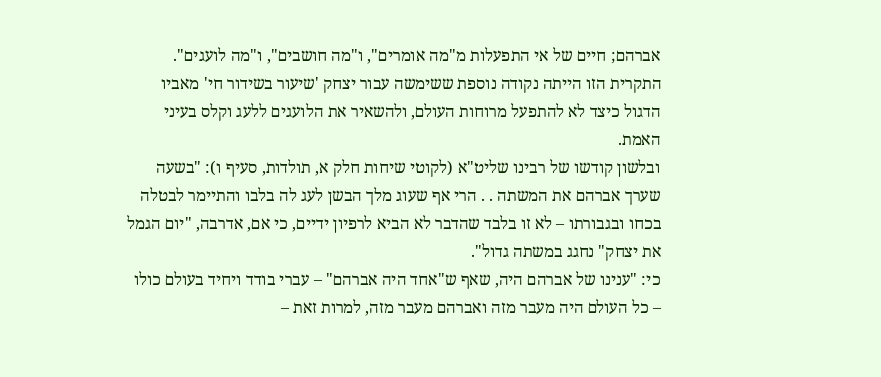אברהם; חיים של אי התפעלות מ"מה אומרים", ו"מה חושבים", ו"מה לועגים". התקרית הזו הייתה נקודה נוספת ששימשה עבור יצחק 'שיעור בשידור חי' מאביו הדגול כיצד לא להתפעל מרוחות העולם, ולהשאיר את הלועגים ללעג וקלס בעיני האמת.
ובלשון קודשו של רבינו שליט"א (לקוטי שיחות חלק א, תולדות, סעיף ו): "בשעה שערך אברהם את המשתה . . הרי אף שעוג מלך הבשן לעג לה בלבו והתיימר לבטלה בכחו ובגבורתו – לא זו בלבד שהדבר לא הביא לרפיון ידיים, כי אם, אדרבה, "יום הגמל את יצחק" נחגג במשתה גדול".
כי: "ענינו של אברהם היה, שאף ש"אחד היה אברהם" – עברי בודד ויחיד בעולם כולו – כל העולם היה מעבר מזה ואברהם מעבר מזה, למרות זאת –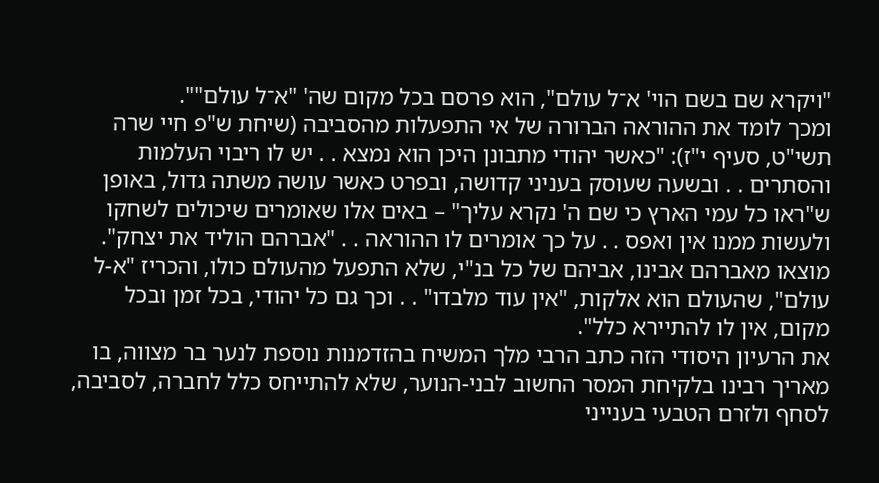"ויקרא שם בשם הוי' א־ל עולם", הוא פרסם בכל מקום שה' "א־ל עולם"".
ומכך לומד את ההוראה הברורה של אי התפעלות מהסביבה (שיחת ש"פ חיי שרה תשי"ט, סעיף י"ז): "כאשר יהודי מתבונן היכן הוא נמצא . . יש לו ריבוי העלמות והסתרים . . ובשעה שעוסק בעניני קדושה, ובפרט כאשר עושה משתה גדול, באופן ש"ראו כל עמי הארץ כי שם ה' נקרא עליך" – באים אלו שאומרים שיכולים לשחקו ולעשות ממנו אין ואפס . . על כך אומרים לו ההוראה . . "אברהם הוליד את יצחק". מוצאו מאברהם אבינו, אביהם של כל בנ"י, שלא התפעל מהעולם כולו, והכריז "א-ל עולם", שהעולם הוא אלקות, "אין עוד מלבדו" . . וכך גם כל יהודי, בכל זמן ובכל מקום, אין לו להתיירא כלל".
את הרעיון היסודי הזה כתב הרבי מלך המשיח בהזדמנות נוספת לנער בר מצווה, בו מאריך רבינו בלקיחת המסר החשוב לבני-הנוער, שלא להתייחס כלל לחברה, לסביבה, לסחף ולזרם הטבעי בענייני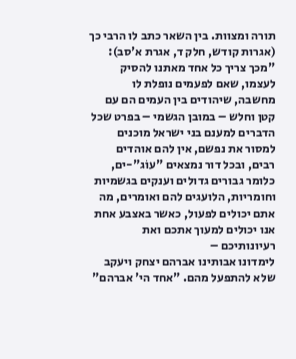תורה ומצוות. בין השאר כתב לו הרבי כך (אגרות קודש, חלק ד, אגרת א'סב):
"מכך צריך כל אחד מאתנו להסיק לעצמו, שאם לפעמים נופלת לו מחשבה, שיהודים בין העמים הם עם קטן וחלש – במובן הגשמי – בפרט שכל הדברים למענם בני ישראל מוכנים למסור את נפשם, אין להם אוהדים רבים, ובכל דור נמצאים "עוֹג"-ים, כלומר גבורים גדולים וענקים בגשמיות וחומריות, הלועגים להם ואומרים, מה אתם יכולים לפעול, כאשר באצבע אחת אנו יכולים למעוך אתכם ואת רעיונותיכם –
לימדונו אבותינו אברהם יצחק ויעקב שלא להתפעל מהם. "אחד הי' אברהם"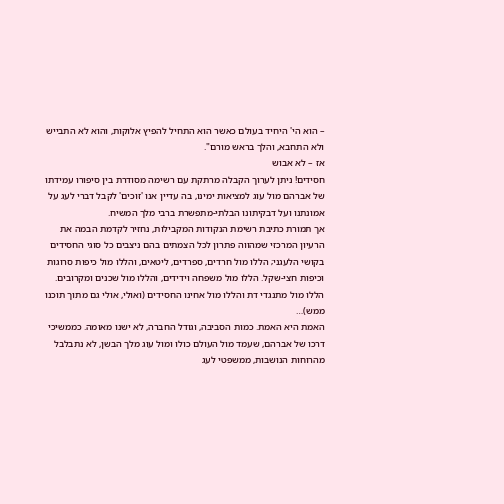– הוא הי' היחיד בעולם כאשר הוא התחיל להפיץ אלוקות, והוא לא התבייש ולא התחבא, והלך בראש מורם".
אז – לא אבוש
חסידים! ניתן לערוך הקבלה מרתקת עם רשימה מסודרת בין סיפורו עמידתו של אברהם מול עוג למציאות ימינו, בה עדיין אנו 'זוכים' לקבל דברי לעג על אמונתנו ועל דבקיתונו הבלתי-מתפשרת ברבי מלך המשיח.
אך תמורת כתיבת רשימת הנקודות המקבילות, נחזיר לקדמת הבמה את הרעיון המרכזי שמהווה פתרון לכל הצמתים בהם ניצבים כל סוגי החסידים בקושי הלעגני; הללו מול חרדים, ספרדים, ליטאים, והללו מול כיפות סרוגות וכיפות חצי-שקל. הללו מול משפחה וידידים, והללו מול שכנים ומקרובים. הללו מול מתנגדי דת והללו מול אחינו החסידים (ואולי, אולי גם מתוך תוכנו ממש)…
האמת היא האמת. כמות הסביבה, וגודל החברה, לא ישנו מאומה. כממשיכי דרכו של אברהם, שעמד מול העולם כולו ומול עוג מלך הבשן, לא נתבלבל מהרוחות הנושבות, ממשפטי לעג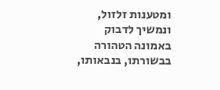ומטענות זלזול, ונמשיך לדבוק באמונה הטהורה בבשורתו, בנבאותו,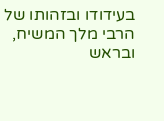בעידודו ובזהותו של הרבי מלך המשיח, ובראש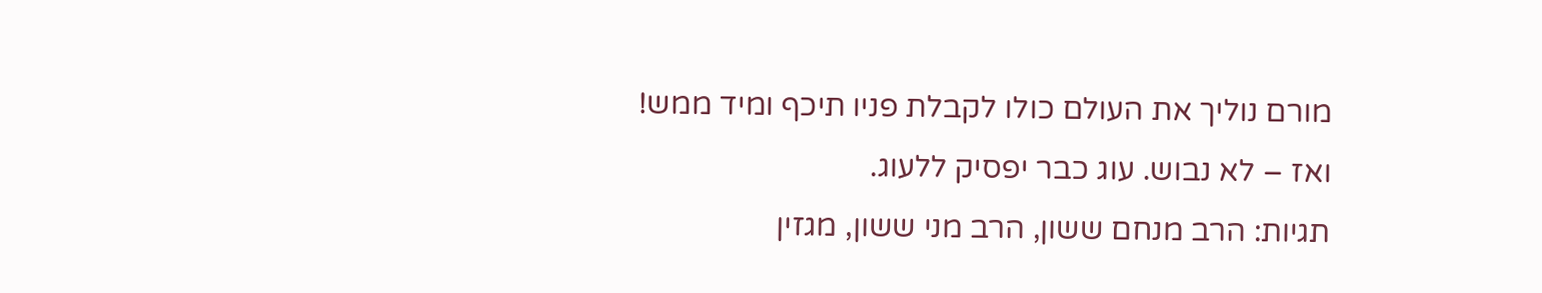מורם נוליך את העולם כולו לקבלת פניו תיכף ומיד ממש!
ואז – לא נבוש. עוג כבר יפסיק ללעוג.
תגיות: הרב מנחם ששון, הרב מני ששון, מגזין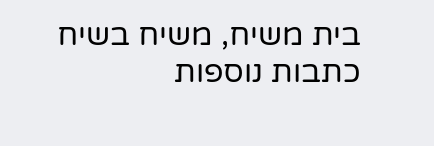בית משיח, משיח בשיח
כתבות נוספות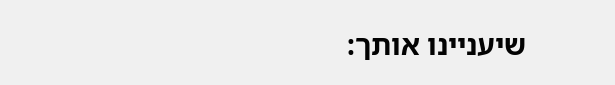שיעניינו אותך: